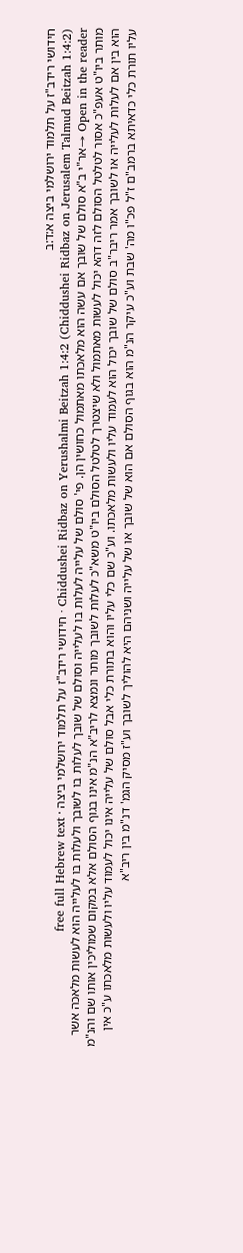חידושי רידב"ז על תלמוד ירושלמי ביצה א:ד:ב
Chiddushei Ridbaz on Yerushalmi Beitzah 1:4:2 (Chiddushei Ridbaz on Jerusalem Talmud Beitzah 1:4:2) · חידושי רידב"ז על תלמוד ירושלמי ביצה · free full Hebrew text
Open in the reader →אר"י ב"א סולם של שובך אם עשה הוא מלאכתו מאתמול כחושין הן. פי' סולם של עלייה לעלות בו לעלייה וסולם של שובך לעלות בו לשובך ולעלות בו לעלייה הוא לעשות מלאכה אשר מותר ביו"ט אעפ"כ אסור לטלטל הסולם לזה דהא יכול לעשות מאתמול ולא שיצטרך לטלטל הסולם ביו"ט משא"כ לעלות לשובך מותר ונמצא לריב"א הנ"מ אינו בגוף הסולם אלא במקום שמוליכין אותו שם והנ"מ הוא בין אם לעלות לעלייה או לשובך אמר ריבר"ב סולם של שובך יכול הוא לעמוד עליו ולעשות מלאכתו. וע"כ שם כלי עליו והוא בתורת כלי אבל סולם של עלייה אינו יכול לעמוד עליו ולעשות מלאכתו ע"כ אין עליו תורת כלי כדאיתא ברמב"ם ז"ל פכ"ו מה' שבת וע"כ עיקר הנ"מ הוא בגוף הסולם אם הוא של שובך או של עלייה ושניהם היא להוליך לשובך וע"ז מסיק הגמ' דנ"מ בין ריב"א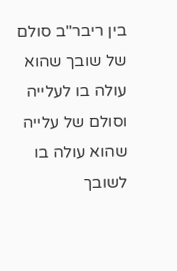בין ריבר"ב סולם של שובך שהוא עולה בו לעלייה וסולם של עלייה שהוא עולה בו לשובך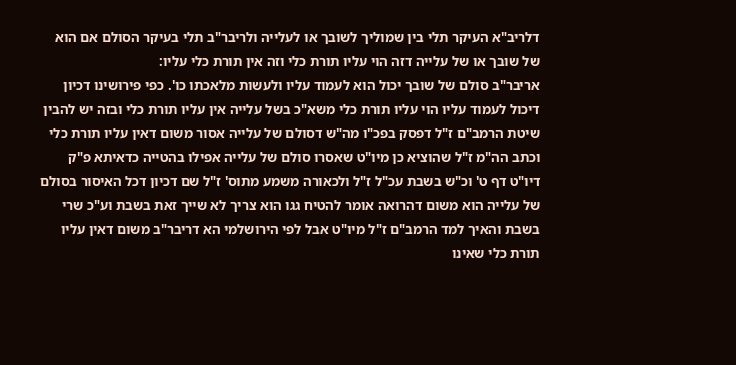דלריב"א העיקר תלי בין שמוליך לשובך או לעלייה ולריבר"ב תלי בעיקר הסולם אם הוא של שובך או של עלייה דזה הוי עליו תורת כלי וזה אין תורת כלי עליו:
אריבר"ב סולם של שובך יכול הוא לעמוד עליו ולעשות מלאכתו כו'. כפי פירושינו דכיון דיכול לעמוד עליו הוי עליו תורת כלי משא"כ בשל עלייה אין עליו תורת כלי ובזה יש להבין שיטת הרמב"ם ז"ל דפסק בפכ"ו מה"ש דסולם של עלייה אסור משום דאין עליו תורת כלי וכתב הה"מ ז"ל שהוציא כן מיו"ט שאסרו סולם של עלייה אפילו בהטייה כדאיתא פ"ק דיו"ט דף ט' וכ"ש בשבת עכ"ל ז"ל ולכאורה משמע מתוס' ז"ל שם דכיון דכל האיסור בסולם של עלייה הוא משום דהרואה אומר להטיח גגו הוא צריך לא שייך זאת בשבת וע"כ שרי בשבת והאיך למד הרמב"ם ז"ל מיו"ט אבל לפי הירושלמי הא דריבר"ב משום דאין עליו תורת כלי שאינו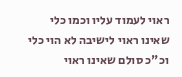ראוי לעמוד עליו וכמו כלי שאינו ראוי לישיבה לא הוי כלי וכ"כ סולם שאינו ראוי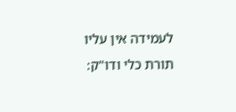לעמידה אין עליו תורת כלי ודו"ק: